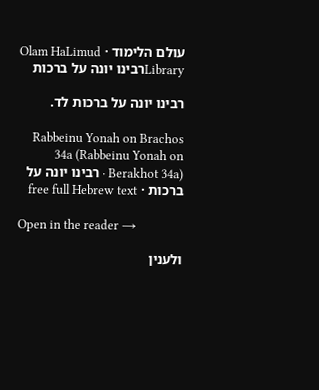עולם הלימוד · Olam HaLimud
Libraryרבינו יונה על ברכות

רבינו יונה על ברכות לד.

Rabbeinu Yonah on Brachos 34a (Rabbeinu Yonah on Berakhot 34a) · רבינו יונה על ברכות · free full Hebrew text

Open in the reader →

ולענין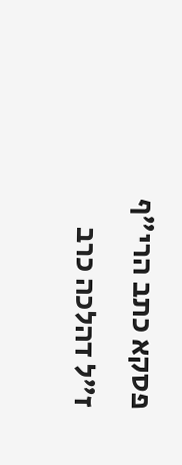פסקא כתב הרי"ף ז"ל דהלכה כרב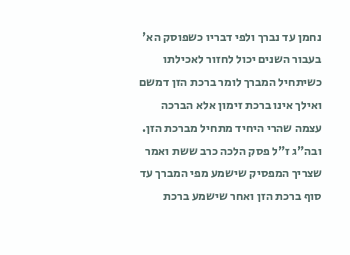נחמן עד נברך ולפי דבריו כשפוסק הא' בעבור השנים יכול לחזור לאכילתו כשיתחיל המברך לומר ברכת הזן דמשם ואילך אינו ברכת זימון אלא הברכה עצמה שהרי היחיד מתחיל מברכת הזן. ובה"ג ז"ל פסק הלכה כרב ששת ואמר שצריך המפסיק שישמע מפי המברך עד סוף ברכת הזן ואחר שישמע ברכת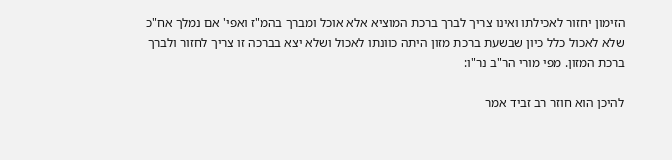הזימון יחזור לאכילתו ואינו צריך לברך ברכת המוציא אלא אוכל ומברך בהמ"ז ואפי' אם נמלך אח"כ שלא לאכול כלל כיון שבשעת ברכת מזון היתה כוונתו לאכול ושלא יצא בברכה זו צריך לחזור ולברך ברכת המזון. מפי מורי הר"ב נר"ו:

להיכן הוא חוזר רב זביד אמר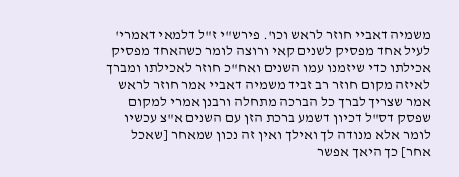משמיה דאביי חוזר לראש וכו'. פירש"י ז"ל דלמאי דאמרי' לעיל אחד מפסיק לשנים קאי ורוצה לומר כשהאחד מפסיק אכילתו כדי שיזמנו עמו השנים ואח"כ חוזר לאכילתו ומברך לאיזה מקום חוזר רב זביד משמיה דאביי אמר חוזר לראש אמר שצריך לברך כל הברכה מתחלה ורבנן אמרי למקום שפסק דס"ל דכיון דשמע ברכת הזן עם השנים א"צ עכשיו לומר אלא מנודה לך ואילך ואין זה נכון שמאחר [שאכל אחר] כך היאך אפשר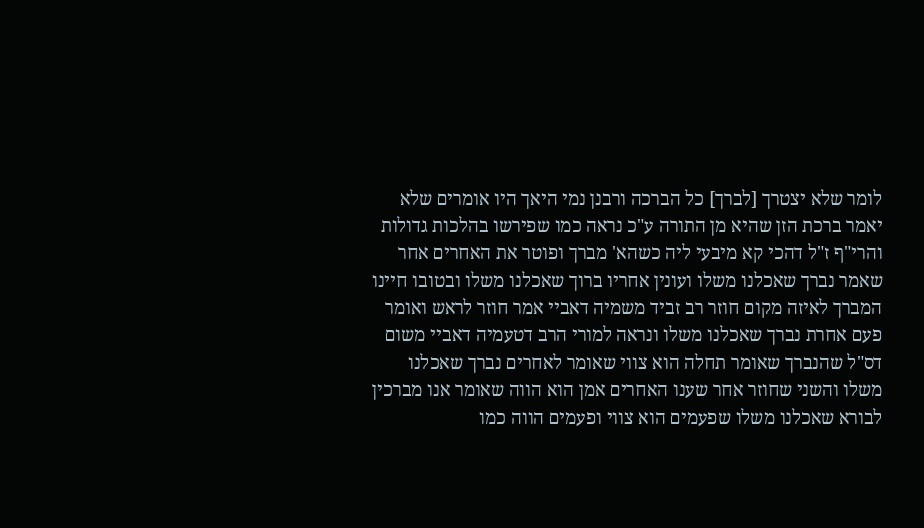לומר שלא יצטרך [לברך] כל הברכה ורבנן נמי היאך היו אומרים שלא יאמר ברכת הזן שהיא מן התורה ע"כ נראה כמו שפירשו בהלכות גדולות והרי"ף ז"ל דהכי קא מיבעי ליה כשהא' מברך ופוטר את האחרים אחר שאמר נברך שאכלנו משלו ועונין אחריו ברוך שאכלנו משלו ובטובו חיינו המברך לאיזה מקום חוזר רב זביד משמיה דאביי אמר חוזר לראש ואומר פעם אחרת נברך שאכלנו משלו ונראה למורי הרב דטעמיה דאביי משום דס"ל שהנברך שאומר תחלה הוא צווי שאומר לאחרים נברך שאכלנו משלו והשני שחוזר אחר שענו האחרים אמן הוא הווה שאומר אנו מברכין לבורא שאכלנו משלו שפעמים הוא צווי ופעמים הווה כמו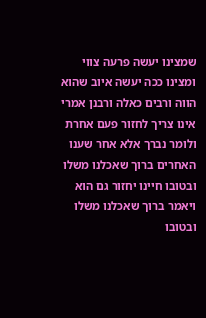שמצינו יעשה פרעה צווי ומצינו ככה יעשה איוב שהוא הווה ורבים כאלה ורבנן אמרי אינו צריך לחזור פעם אחרת ולומר נברך אלא אחר שענו האחרים ברוך שאכלנו משלו ובטובו חיינו יחזור גם הוא ויאמר ברוך שאכלנו משלו ובטובו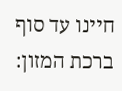חיינו עד סוף ברכת המזון: